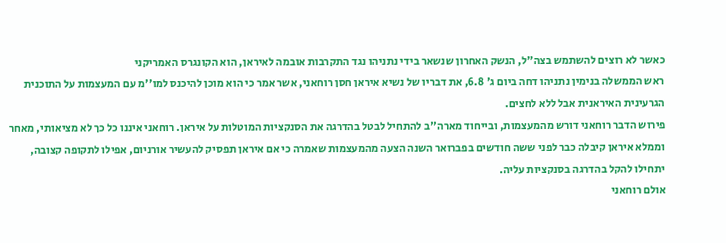כאשר לא רוצים להשתמש בצה"ל, הנשק האחרון שנשאר בידי נתניהו נגד התקרבות אובמה לאיראן, הוא הקונגרס האמריקני
ראש הממשלה בנימין נתניהו דחה ביום ג' 6.8, את דבריו של נשיא איראן חסן רוחאני, אשר אמר כי הוא מוכן להיכנס למו''מ עם המעצמות על התוכנית הגרעינית האיראנית אבל ללא לחצים.
פירוש הדבר רוחאני דורש מהמעצמות, ובייחוד מארה''ב להתחיל לבטל בהדרגה את הסנקציות המוטלות על איראן. רוחאני איננו כל כך לא מציאותי, מאחר וממלא איראן קיבלה כבר לפני ששה חודשים בפברואר השנה הצעה מהמעצמות שאמרה כי אם איראן תפסיק להעשיר אורניום, אפילו לתקופה קצובה, יתחילו להקל בהדרגה בסנקציות עליה.
אולם רוחאני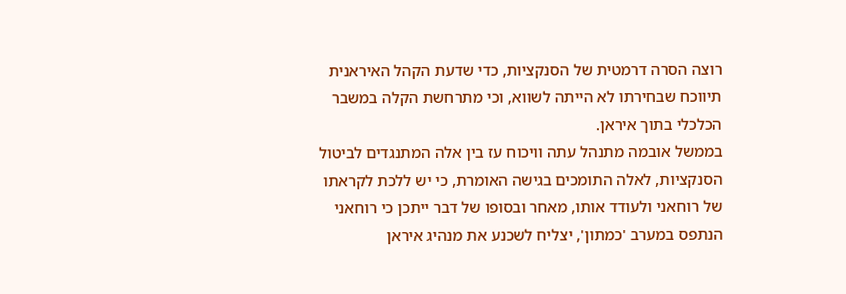רוצה הסרה דרמטית של הסנקציות, כדי שדעת הקהל האיראנית תיווכח שבחירתו לא הייתה לשווא, וכי מתרחשת הקלה במשבר הכלכלי בתוך איראן.
בממשל אובמה מתנהל עתה וויכוח עז בין אלה המתנגדים לביטול הסנקציות, לאלה התומכים בגישה האומרת, כי יש ללכת לקראתו של רוחאני ולעודד אותו, מאחר ובסופו של דבר ייתכן כי רוחאני הנתפס במערב 'כמתון', יצליח לשכנע את מנהיג איראן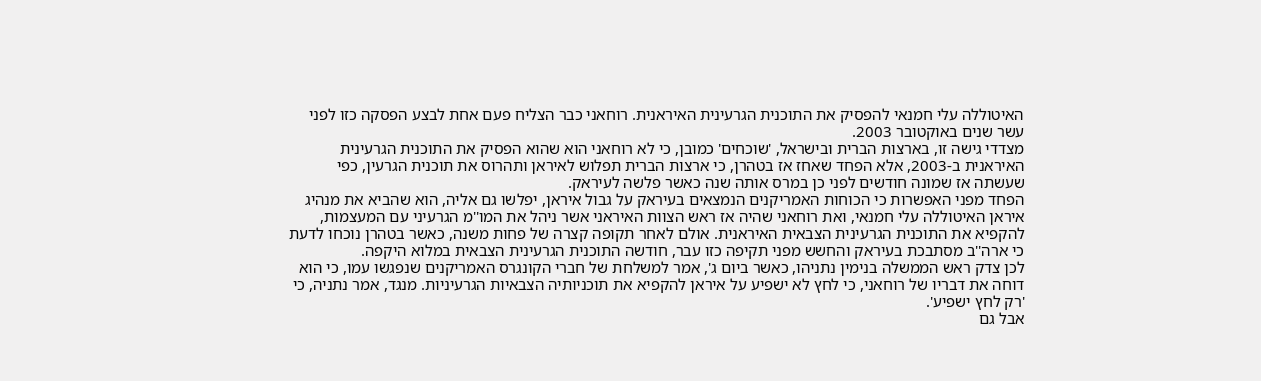האיטוללה עלי חמנאי להפסיק את התוכנית הגרעינית האיראנית. רוחאני כבר הצליח פעם אחת לבצע הפסקה כזו לפני עשר שנים באוקטובר 2003.
מצדדי גישה זו, בארצות הברית ובישראל, 'שוכחים' כמובן, כי לא רוחאני הוא שהוא הפסיק את התוכנית הגרעינית האיראנית ב-2003, אלא הפחד שאחז אז בטהרן, כי ארצות הברית תפלוש לאיראן ותהרוס את תוכנית הגרעין, כפי שעשתה אז שמונה חודשים לפני כן במרס אותה שנה כאשר פלשה לעיראק.
הפחד מפני האפשרות כי הכוחות האמריקנים הנמצאים בעיראק על גבול איראן, יפלשו גם אליה, הוא שהביא את מנהיג איראן האיטוללה עלי חמנאי, ואת רוחאני שהיה אז ראש הצוות האיראני אשר ניהל את המו''מ הגרעיני עם המעצמות, להקפיא את התוכנית הגרעינית הצבאית האיראנית. אולם לאחר תקופה קצרה של פחות משנה, כאשר בטהרן נוכחו לדעת כי ארה''ב מסתבכת בעיראק והחשש מפני תקיפה כזו עבר, חודשה התוכנית הגרעינית הצבאית במלוא היקפה.
לכן צדק ראש הממשלה בנימין נתניהו, כאשר ביום ג', אמר למשלחת של חברי הקונגרס האמריקנים שנפגשו עמו, כי הוא דוחה את דבריו של רוחאני, כי לחץ לא ישפיע על איראן להקפיא את תוכניותיה הצבאיות הגרעיניות. מנגד, אמר נתניה, כי 'רק לחץ ישפיע'.
אבל גם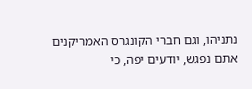נתניהו, וגם חברי הקונגרס האמריקנים אתם נפגש, יודעים יפה, כי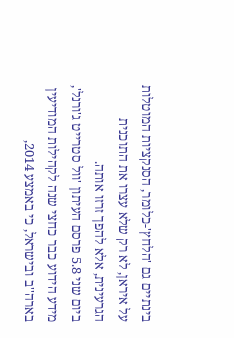בינתיים גם 'הלחץ'-כלומר, הסנקציות המוטלות על איראן, לא רק שלא עצרו את התוכנית הגרעינית, אלא להפך זרזו אותה.
ביום שני 5.8 פרסם העיתון 'וול סטרייט ג'ורנל', מידע הידוע כבר כחצי שנה לקהילות המודיעין בארה''ב ובישראל, כי באמצע 2014,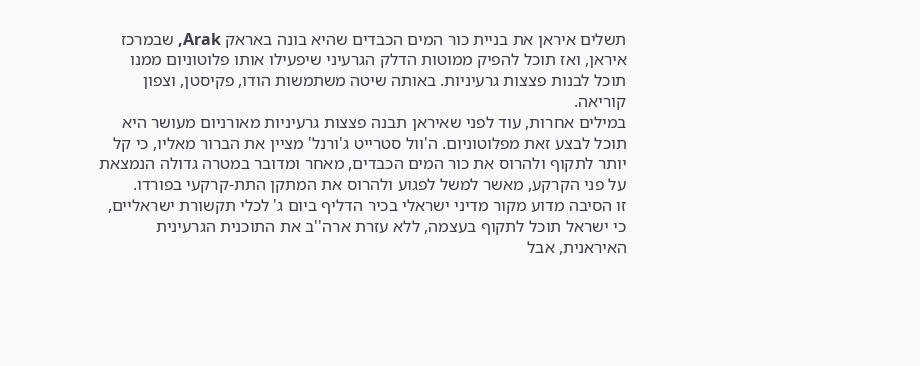תשלים איראן את בניית כור המים הכבדים שהיא בונה באראק Arak, שבמרכז איראן, ואז תוכל להפיק ממוטות הדלק הגרעיני שיפעילו אותו פלוטוניום ממנו תוכל לבנות פצצות גרעיניות. באותה שיטה משתמשות הודו, פקיסטן, וצפון קוריאה.
במילים אחרות, עוד לפני שאיראן תבנה פצצות גרעיניות מאורניום מעושר היא תוכל לבצע זאת מפלוטוניום. ה'וול סטרייט ג'ורנל' מציין את הברור מאליו, כי קל יותר לתקוף ולהרוס את כור המים הכבדים, מאחר ומדובר במטרה גדולה הנמצאת על פני הקרקע, מאשר למשל לפגוע ולהרוס את המתקן התת-קרקעי בפורדו.
זו הסיבה מדוע מקור מדיני ישראלי בכיר הדליף ביום ג' לכלי תקשורת ישראליים, כי ישראל תוכל לתקוף בעצמה, ללא עזרת ארה''ב את התוכנית הגרעינית האיראנית, אבל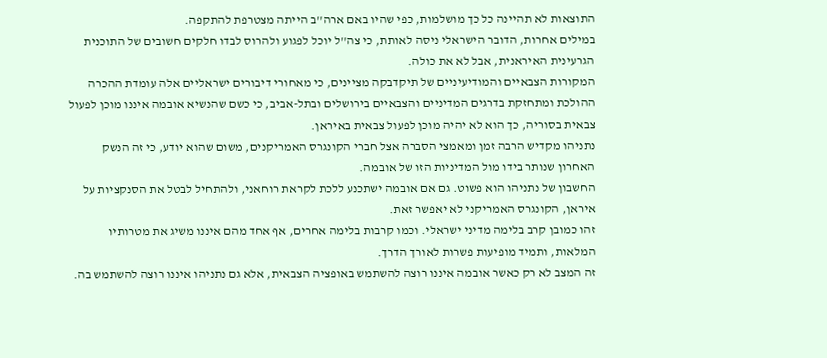התוצאות לא תהיינה כל כך מושלמות, כפי שהיו באם ארה''ב הייתה מצטרפת להתקפה.
במילים אחרות, הדובר הישראלי ניסה לאותת, כי צה''ל יוכל לפגוע ולהרוס לבדו חלקים חשובים של התוכנית הגרעינית האיראנית, אבל לא את כולה.
המקורות הצבאיים והמודיעיניים של תיקדבקה מציינים, כי מאחורי דיבורים ישראליים אלה עומדת ההכרה ההולכת ומתחזקת בדרגים המדיניים והצבאיים בירושלים ובתל-אביב, כי כשם שהנשיא אובמה איננו מוכן לפעול צבאית בסוריה, כך הוא לא יהיה מוכן לפעול צבאית באיראן.
נתניהו מקדיש הרבה זמן ומאמצי הסברה אצל חברי הקונגרס האמריקנים, משום שהוא יודע, כי זה הנשק האחרון שנותר בידו מול המדיניות הזו של אובמה.
החשבון של נתניהו הוא פשוט. גם אם אובמה ישתכנע ללכת לקראת רוחאני, ולהתחיל לבטל את הסנקציות על איראן, הקונגרס האמריקני לא יאפשר זאת.
זהו כמובן קרב בלימה מדיני ישראלי. וכמו קרבות בלימה אחרים, אף אחד מהם איננו משיג את מטרותיו המלאות, ותמיד מופיעות פשרות לאורך הדרך.
זה המצב לא רק כאשר אובמה איננו רוצה להשתמש באופציה הצבאית, אלא גם נתניהו איננו רוצה להשתמש בה.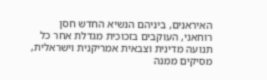האיראנים, ביניהם הנשיא החדש חסן רוחאני, העוקבים בזכוכית מגדלת אחר כל תנועה מדינית וצבאית אמריקנית וישראלית, מסיקים ממנה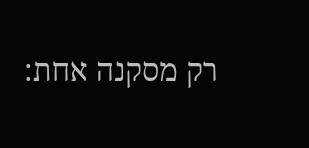רק מסקנה אחת: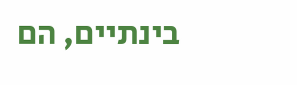בינתיים, הם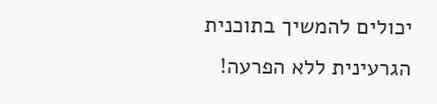יכולים להמשיך בתוכנית הגרעינית ללא הפרעה!